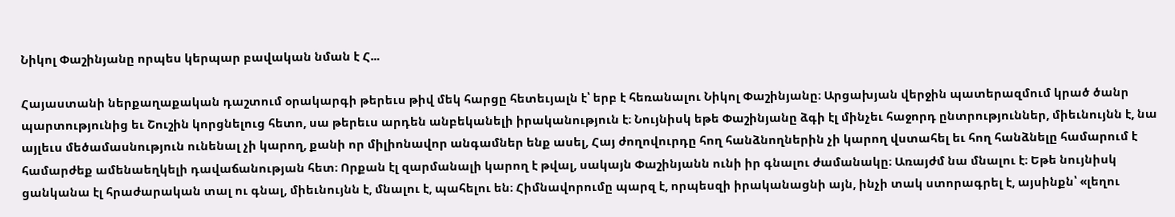Նիկոլ Փաշինյանը որպես կերպար բավական նման է Հ...

Հայաստանի ներքաղաքական դաշտում օրակարգի թերեւս թիվ մեկ հարցը հետեւյալն է՝ երբ է հեռանալու Նիկոլ Փաշինյանը։ Արցախյան վերջին պատերազմում կրած ծանր պարտությունից եւ Շուշին կորցնելուց հետո, սա թերեւս արդեն անբեկանելի իրականություն է։ Նույնիսկ եթե Փաշինյանը ձգի էլ մինչեւ հաջորդ ընտրություններ, միեւնույնն է, նա այլեւս մեծամասնություն ունենալ չի կարող, քանի որ միլիոնավոր անգամներ ենք ասել, Հայ ժողովուրդը հող հանձնողներին չի կարող վստահել եւ հող հանձնելը համարում է համարժեք ամենաեղկելի դավաճանության հետ։ Որքան էլ զարմանալի կարող է թվալ, սակայն Փաշինյանն ունի իր գնալու ժամանակը։ Առայժմ նա մնալու է։ Եթե նույնիսկ ցանկանա էլ հրաժարական տալ ու գնալ, միեւնույնն է, մնալու է, պահելու են։ Հիմնավորումը պարզ է, որպեսզի իրականացնի այն, ինչի տակ ստորագրել է, այսինքն՝ «լեղու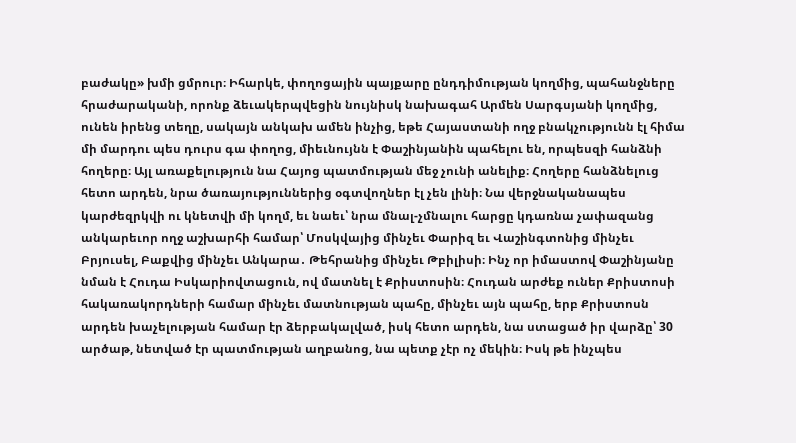բաժակը» խմի ցմրուր։ Իհարկե, փողոցային պայքարը ընդդիմության կողմից, պահանջները հրաժարականի, որոնք ձեւակերպվեցին նույնիսկ նախագահ Արմեն Սարգսյանի կողմից, ունեն իրենց տեղը, սակայն անկախ ամեն ինչից, եթե Հայաստանի ողջ բնակչությունն էլ հիմա մի մարդու պես դուրս գա փողոց, միեւնույնն է Փաշինյանին պահելու են, որպեսզի հանձնի հողերը։ Այլ առաքելություն նա Հայոց պատմության մեջ չունի անելիք։ Հողերը հանձնելուց հետո արդեն, նրա ծառայություններից օգտվողներ էլ չեն լինի։ Նա վերջնականապես կարժեզրկվի ու կնետվի մի կողմ, եւ նաեւ՝ նրա մնալ-չմնալու հարցը կդառնա չափազանց անկարեւոր ողջ աշխարհի համար՝ Մոսկվայից մինչեւ Փարիզ եւ Վաշինգտոնից մինչեւ Բրյուսել, Բաքվից մինչեւ Անկարա․ Թեհրանից մինչեւ Թբիլիսի։ Ինչ որ իմաստով Փաշինյանը նման է Հուդա Իսկարիովտացուն, ով մատնել է Քրիստոսին։ Հուդան արժեք ուներ Քրիստոսի հակառակորդների համար մինչեւ մատնության պահը, մինչեւ այն պահը, երբ Քրիստոսն արդեն խաչելության համար էր ձերբակալված, իսկ հետո արդեն, նա ստացած իր վարձը՝ 30 արծաթ, նետված էր պատմության աղբանոց, նա պետք չէր ոչ մեկին։ Իսկ թե ինչպես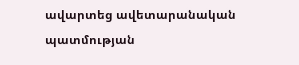ավարտեց ավետարանական պատմության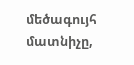մեծագույհ մատնիչը,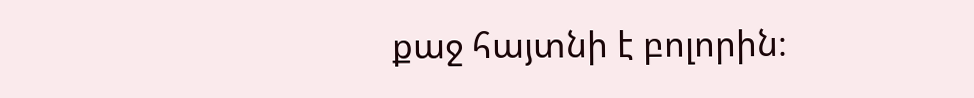քաջ հայտնի է բոլորին։